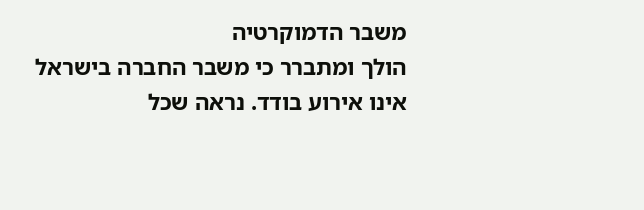משבר הדמוקרטיה
הולך ומתברר כי משבר החברה בישראל אינו אירוע בודד. נראה שכל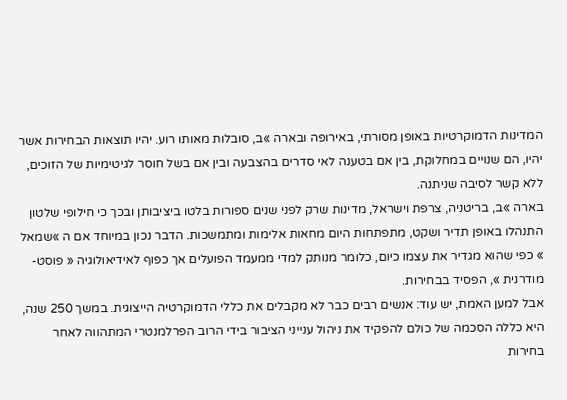המדינות הדמוקרטיות באופן מסורתי, באירופה ובארה »ב, סובלות מאותו רוע. יהיו תוצאות הבחירות אשר יהיו, הם שנויים במחלוקת, בין אם בטענה לאי סדרים בהצבעה ובין אם בשל חוסר לגיטימיות של הזוכים, ללא קשר לסיבה שניתנה.
בארה »ב, בריטניה, צרפת וישראל, מדינות שרק לפני שנים ספורות בלטו ביציבותן ובכך כי חילופי שלטון התנהלו באופן תדיר ושקט, מתפתחות היום מחאות אלימות ומתמשכות. הדבר נכון במיוחד אם ה »שמאל » כפי שהוא מגדיר את עצמו כיום, כלומר מנותק למדי ממעמד הפועלים אך כפוף לאידיאולוגיה « פוסט-מודרנית », הפסיד בבחירות.
אבל למען האמת, יש עוד: אנשים רבים כבר לא מקבלים את כללי הדמוקרטיה הייצוגית. במשך 250 שנה, היא כללה הסכמה של כולם להפקיד את ניהול ענייני הציבור בידי הרוב הפרלמנטרי המתהווה לאחר בחירות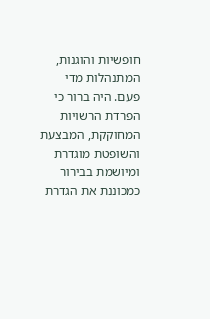חופשיות והוגנות, המתנהלות מדי פעם. היה ברור כי הפרדת הרשויות המחוקקת, המבצעת והשופטת מוגדרת ומיושמת בבירור כמכוננת את הגדרת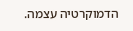הדמוקרטיה עצמה.